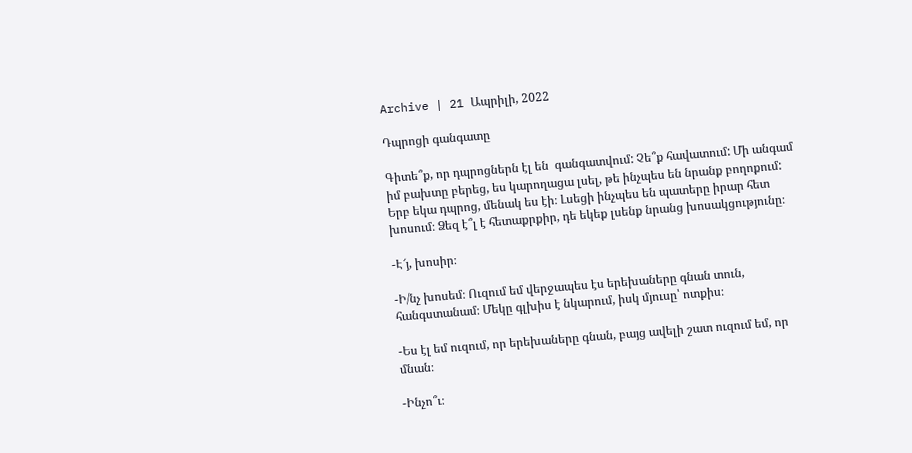Archive | 21 Ապրիլի, 2022

Դպրոցի գանգատը

Գիտե՞ք, որ դպրոցներն էլ են  գանգատվում: Չե՞ք հավատում: Մի անգամ  իմ բախտը բերեց, ես կարողացա լսել, թե ինչպես են նրանք բողոքում: Երբ եկա դպրոց, մենակ ես էի։ Լսեցի ինչպես են պատերը իրար հետ խոսում։ Ձեզ է՞լ է հետաքրքիր, դե եկեք լսենք նրանց խոսակցությունը։

-Է՜յ, խոսիր։

-Ի/նչ խոսեմ։ Ուզում եմ վերջապես էս երեխաները գնան տուն, հանգստանամ։ Մեկը գլխիս է նկարում, իսկ մյուսը՝ ոտքիս։

-Ես էլ եմ ուզում, որ երեխաները գնան, բայց ավելի շատ ուզում եմ, որ մնան։

-Ինչո՞ւ։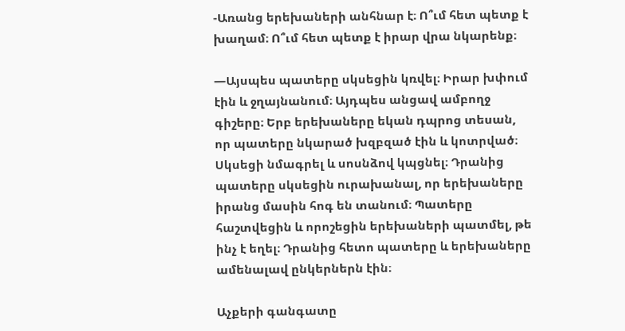-Առանց երեխաների անհնար է։ Ո՞ւմ հետ պետք է խաղամ։ Ո՞ւմ հետ պետք է իրար վրա նկարենք։

—Այսպես պատերը սկսեցին կռվել։ Իրար խփում էին և ջղայնանում։ Այդպես անցավ ամբողջ գիշերը։ Երբ երեխաները եկան դպրոց տեսան, որ պատերը նկարած խզբզած էին և կոտրված։ Սկսեցի նմագրել և սոսնձով կպցնել։ Դրանից պատերը սկսեցին ուրախանալ, որ երեխաները իրանց մասին հոգ են տանում։ Պատերը հաշտվեցին և որոշեցին երեխաների պատմել, թե ինչ է եղել։ Դրանից հետո պատերը և երեխաները ամենալավ ընկերներն էին։

Աչքերի գանգատը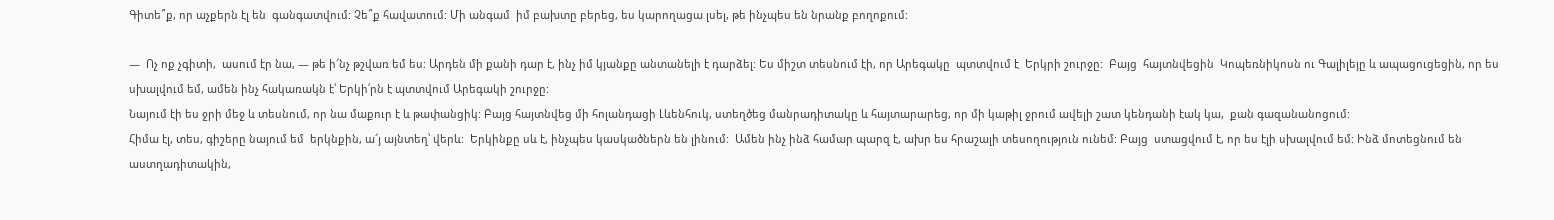Գիտե՞ք, որ աչքերն էլ են  գանգատվում: Չե՞ք հավատում: Մի անգամ  իմ բախտը բերեց, ես կարողացա լսել, թե ինչպես են նրանք բողոքում:

—  Ոչ ոք չգիտի,  ասում էր նա, — թե ի՜նչ թշվառ եմ ես: Արդեն մի քանի դար է, ինչ իմ կյանքը անտանելի է դարձել: Ես միշտ տեսնում էի, որ Արեգակը  պտտվում է  Երկրի շուրջը:  Բայց  հայտնվեցին  Կոպեռնիկոսն ու Գալիլեյը և ապացուցեցին, որ ես սխալվում եմ, ամեն ինչ հակառակն է՝ Երկի՛րն է պտտվում Արեգակի շուրջը:
Նայում էի ես ջրի մեջ և տեսնում, որ նա մաքուր է և թափանցիկ: Բայց հայտնվեց մի հոլանդացի Լևենհուկ, ստեղծեց մանրադիտակը և հայտարարեց, որ մի կաթիլ ջրում ավելի շատ կենդանի էակ կա,  քան գազանանոցում:
Հիմա էլ, տես, գիշերը նայում եմ  երկնքին, ա՜յ այնտեղ՝ վերև:  Երկինքը սև է, ինչպես կասկածներն են լինում:  Ամեն ինչ ինձ համար պարզ է, ախր ես հրաշալի տեսողություն ունեմ: Բայց  ստացվում է, որ ես էլի սխալվում եմ: Ինձ մոտեցնում են աստղադիտակին,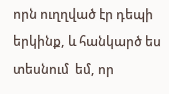որն ուղղված էր դեպի երկինք, և հանկարծ ես տեսնում  եմ, որ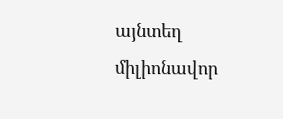այնտեղ միլիոնավոր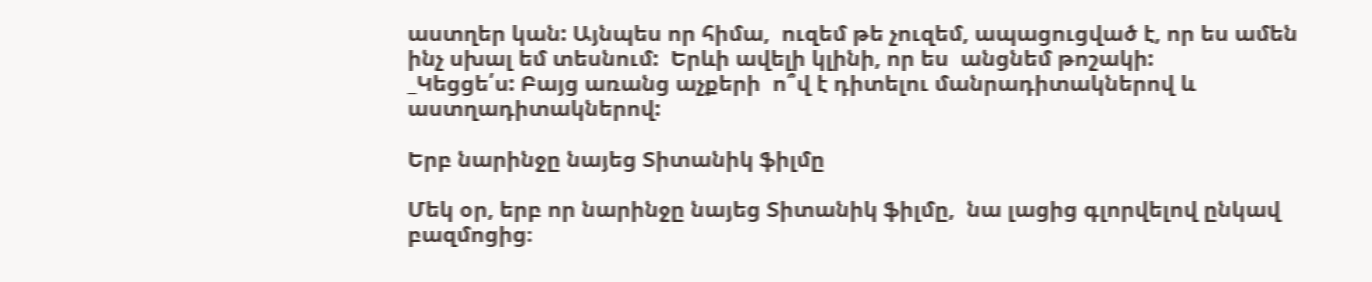աստղեր կան: Այնպես որ հիմա,  ուզեմ թե չուզեմ, ապացուցված է, որ ես ամեն ինչ սխալ եմ տեսնում:  Երևի ավելի կլինի, որ ես  անցնեմ թոշակի:
_Կեցցե՛ս: Բայց առանց աչքերի  ո՞վ է դիտելու մանրադիտակներով և աստղադիտակներով:

Երբ նարինջը նայեց Տիտանիկ ֆիլմը

Մեկ օր, երբ որ նարինջը նայեց Տիտանիկ ֆիլմը,  նա լացից գլորվելով ընկավ բազմոցից։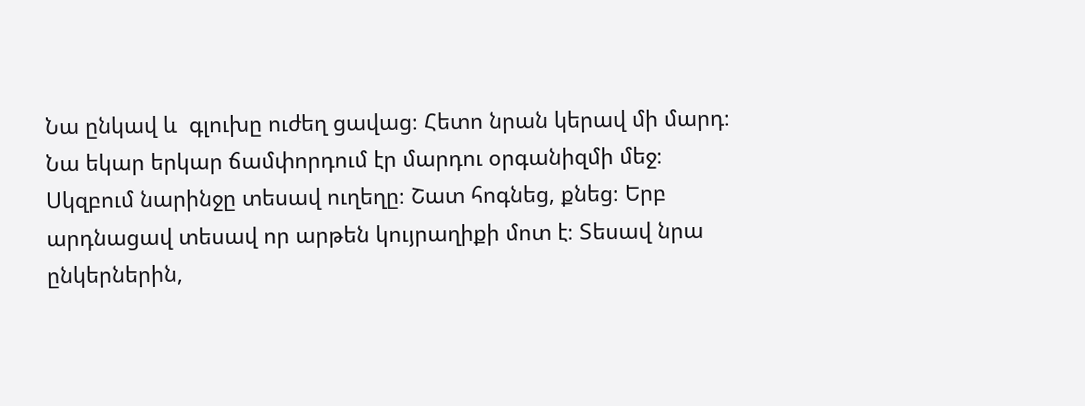Նա ընկավ և  գլուխը ուժեղ ցավաց։ Հետո նրան կերավ մի մարդ։ Նա եկար երկար ճամփորդում էր մարդու օրգանիզմի մեջ։ Սկզբում նարինջը տեսավ ուղեղը։ Շատ հոգնեց, քնեց։ Երբ արդնացավ տեսավ որ արթեն կույրաղիքի մոտ է։ Տեսավ նրա ընկերներին,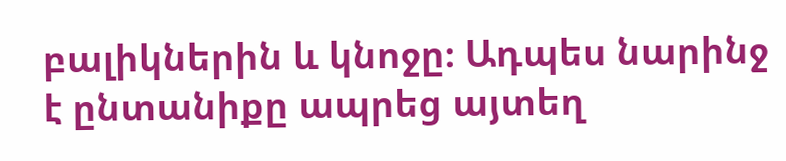բալիկներին և կնոջը։ Ադպես նարինջ է ընտանիքը ապրեց այտեղ